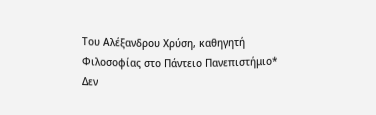Του Αλέξανδρου Χρύση, καθηγητή Φιλοσοφίας στο Πάντειο Πανεπιστήμιο*
Δεν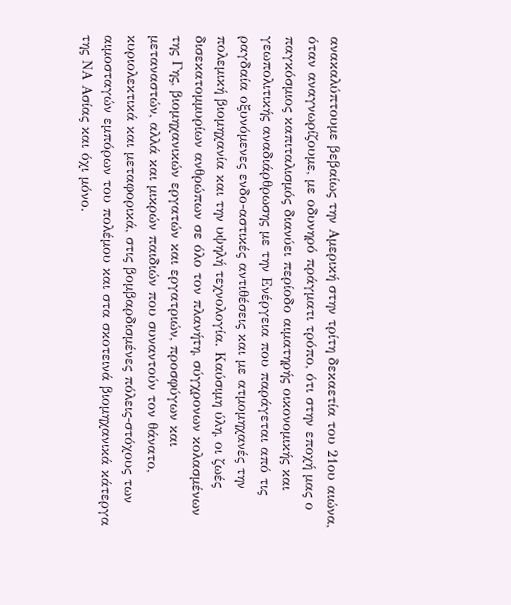ανακαλύπτουμε βεβαίως την Αμερική στην τρίτη δεκαετία του 21ου αιώνα, όταν αναγνωρίζουμε, με οδυνηρό πράγματι τρόπο, ότι στην εποχή μας ο παγκόσμιος καπιταλισμός διανύει περίοδο αιματηρής οικονομικής και γεωπολιτικής αναδιάρθρωσης με την Ενέργεια που παράγεται από τις ραγδαία οξυνόμενες ενδο-αστικές αντιθέσεις και με ατμομηχανές την πολεμική βιομηχανία και την υψηλή τεχνολογία. Καύσιμη ύλη, οι ζωές δισεκατομμυρίων ανθρώπων σε όλο τον πλανήτη, σύγχρονων κολασμένων της Γης, βιομηχανικών εργατών και εργατριών, προσφύγων και μεταναστών, αλλά και μικρών παιδιών που συναντούν τον θάνατο, κυριολεκτικά και μεταφορικά, στις βομβαρδισμένες πόλεις-στόχους των αιμοσταγών εμπόρων του πολέμου και στα σκοτεινά βιομηχανικά κάτεργα της ΝΑ Ασίας και όχι μόνο.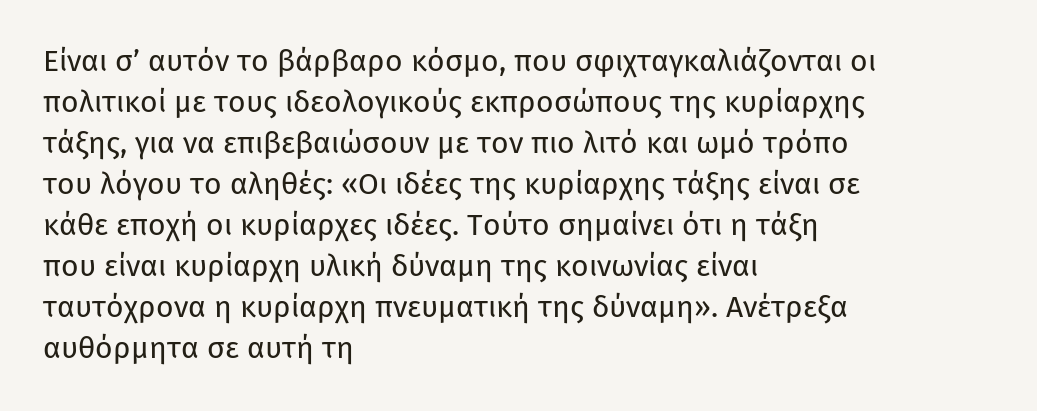Είναι σ’ αυτόν το βάρβαρο κόσμο, που σφιχταγκαλιάζονται οι πολιτικοί με τους ιδεολογικούς εκπροσώπους της κυρίαρχης τάξης, για να επιβεβαιώσουν με τον πιο λιτό και ωμό τρόπο του λόγου το αληθές: «Οι ιδέες της κυρίαρχης τάξης είναι σε κάθε εποχή οι κυρίαρχες ιδέες. Τούτο σημαίνει ότι η τάξη που είναι κυρίαρχη υλική δύναμη της κοινωνίας είναι ταυτόχρονα η κυρίαρχη πνευματική της δύναμη». Ανέτρεξα αυθόρμητα σε αυτή τη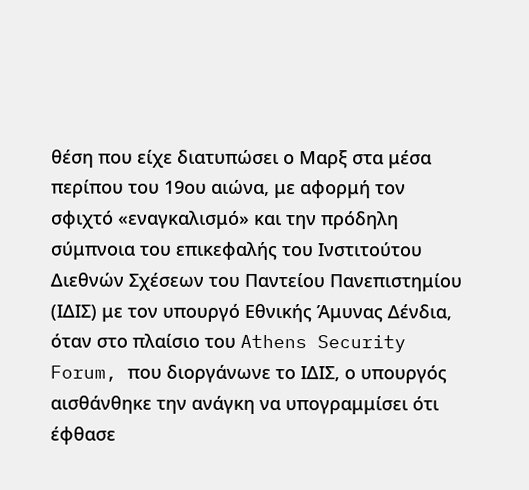θέση που είχε διατυπώσει ο Μαρξ στα μέσα περίπου του 19ου αιώνα, με αφορμή τον σφιχτό «εναγκαλισμό» και την πρόδηλη σύμπνοια του επικεφαλής του Ινστιτούτου Διεθνών Σχέσεων του Παντείου Πανεπιστημίου (ΙΔΙΣ) με τον υπουργό Εθνικής Άμυνας Δένδια, όταν στο πλαίσιο του Athens Security Forum, που διοργάνωνε το ΙΔΙΣ, ο υπουργός αισθάνθηκε την ανάγκη να υπογραμμίσει ότι έφθασε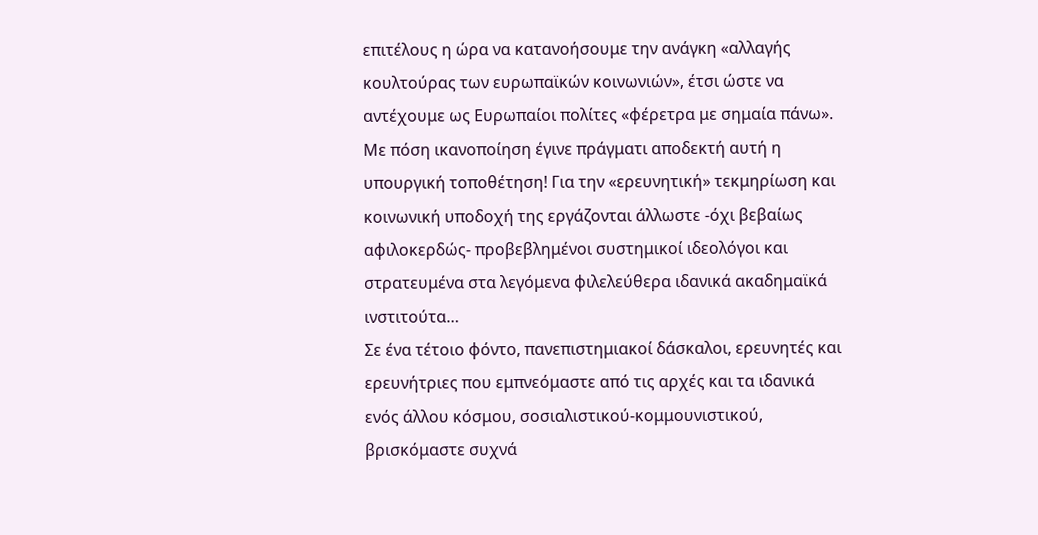επιτέλους η ώρα να κατανοήσουμε την ανάγκη «αλλαγής κουλτούρας των ευρωπαϊκών κοινωνιών», έτσι ώστε να αντέχουμε ως Ευρωπαίοι πολίτες «φέρετρα με σημαία πάνω». Με πόση ικανοποίηση έγινε πράγματι αποδεκτή αυτή η υπουργική τοποθέτηση! Για την «ερευνητική» τεκμηρίωση και κοινωνική υποδοχή της εργάζονται άλλωστε -όχι βεβαίως αφιλοκερδώς- προβεβλημένοι συστημικοί ιδεολόγοι και στρατευμένα στα λεγόμενα φιλελεύθερα ιδανικά ακαδημαϊκά ινστιτούτα…
Σε ένα τέτοιο φόντο, πανεπιστημιακοί δάσκαλοι, ερευνητές και ερευνήτριες που εμπνεόμαστε από τις αρχές και τα ιδανικά ενός άλλου κόσμου, σοσιαλιστικού-κομμουνιστικού, βρισκόμαστε συχνά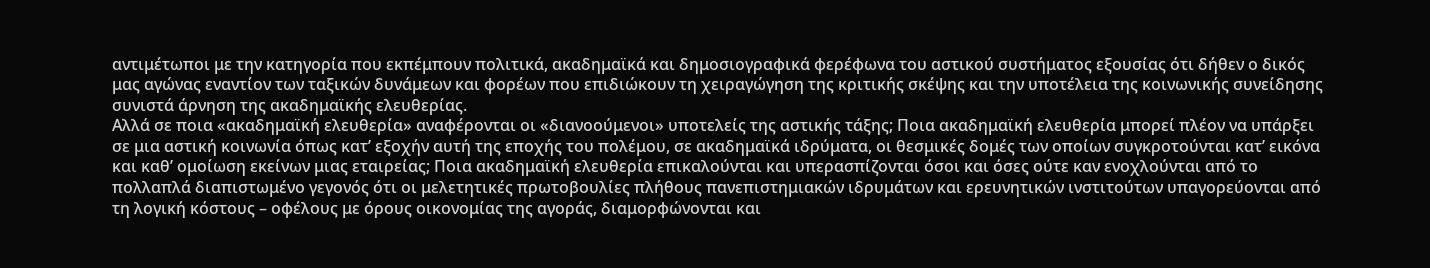αντιμέτωποι με την κατηγορία που εκπέμπουν πολιτικά, ακαδημαϊκά και δημοσιογραφικά φερέφωνα του αστικού συστήματος εξουσίας ότι δήθεν ο δικός μας αγώνας εναντίον των ταξικών δυνάμεων και φορέων που επιδιώκουν τη χειραγώγηση της κριτικής σκέψης και την υποτέλεια της κοινωνικής συνείδησης συνιστά άρνηση της ακαδημαϊκής ελευθερίας.
Αλλά σε ποια «ακαδημαϊκή ελευθερία» αναφέρονται οι «διανοούμενοι» υποτελείς της αστικής τάξης; Ποια ακαδημαϊκή ελευθερία μπορεί πλέον να υπάρξει σε μια αστική κοινωνία όπως κατ’ εξοχήν αυτή της εποχής του πολέμου, σε ακαδημαϊκά ιδρύματα, οι θεσμικές δομές των οποίων συγκροτούνται κατ’ εικόνα και καθ’ ομοίωση εκείνων μιας εταιρείας; Ποια ακαδημαϊκή ελευθερία επικαλούνται και υπερασπίζονται όσοι και όσες ούτε καν ενοχλούνται από το πολλαπλά διαπιστωμένο γεγονός ότι οι μελετητικές πρωτοβουλίες πλήθους πανεπιστημιακών ιδρυμάτων και ερευνητικών ινστιτούτων υπαγορεύονται από τη λογική κόστους – οφέλους με όρους οικονομίας της αγοράς, διαμορφώνονται και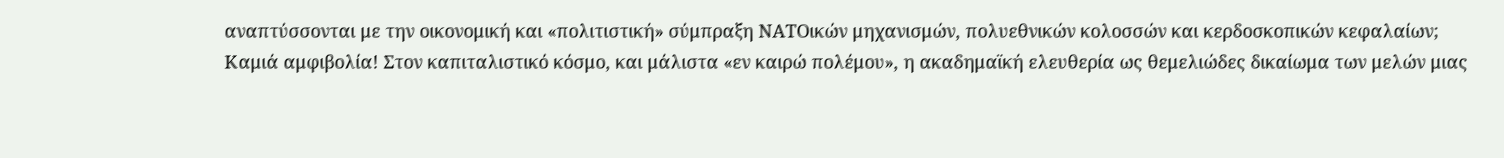αναπτύσσονται με την οικονομική και «πολιτιστική» σύμπραξη ΝΑΤΟικών μηχανισμών, πολυεθνικών κολοσσών και κερδοσκοπικών κεφαλαίων;
Καμιά αμφιβολία! Στον καπιταλιστικό κόσμο, και μάλιστα «εν καιρώ πολέμου», η ακαδημαϊκή ελευθερία ως θεμελιώδες δικαίωμα των μελών μιας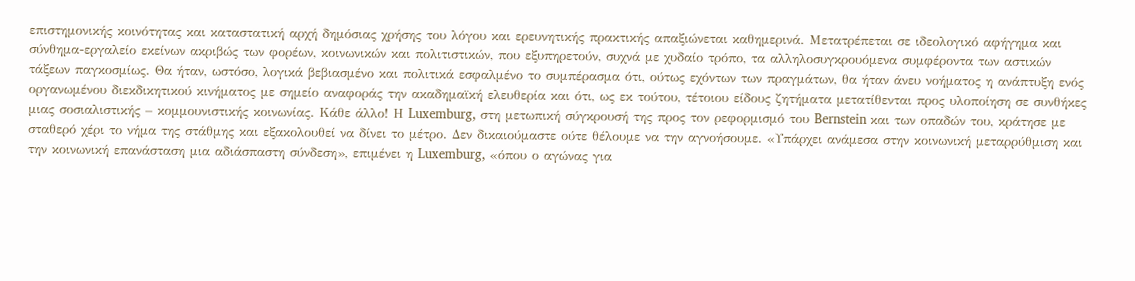επιστημονικής κοινότητας και καταστατική αρχή δημόσιας χρήσης του λόγου και ερευνητικής πρακτικής απαξιώνεται καθημερινά. Μετατρέπεται σε ιδεολογικό αφήγημα και σύνθημα-εργαλείο εκείνων ακριβώς των φορέων, κοινωνικών και πολιτιστικών, που εξυπηρετούν, συχνά με χυδαίο τρόπο, τα αλληλοσυγκρουόμενα συμφέροντα των αστικών τάξεων παγκοσμίως. Θα ήταν, ωστόσο, λογικά βεβιασμένο και πολιτικά εσφαλμένο το συμπέρασμα ότι, ούτως εχόντων των πραγμάτων, θα ήταν άνευ νοήματος η ανάπτυξη ενός οργανωμένου διεκδικητικού κινήματος με σημείο αναφοράς την ακαδημαϊκή ελευθερία και ότι, ως εκ τούτου, τέτοιου είδους ζητήματα μετατίθενται προς υλοποίηση σε συνθήκες μιας σοσιαλιστικής – κομμουνιστικής κοινωνίας. Κάθε άλλο! Η Luxemburg, στη μετωπική σύγκρουσή της προς τον ρεφορμισμό του Bernstein και των οπαδών του, κράτησε με σταθερό χέρι το νήμα της στάθμης και εξακολουθεί να δίνει το μέτρο. Δεν δικαιούμαστε ούτε θέλουμε να την αγνοήσουμε. «Υπάρχει ανάμεσα στην κοινωνική μεταρρύθμιση και την κοινωνική επανάσταση μια αδιάσπαστη σύνδεση», επιμένει η Luxemburg, «όπου ο αγώνας για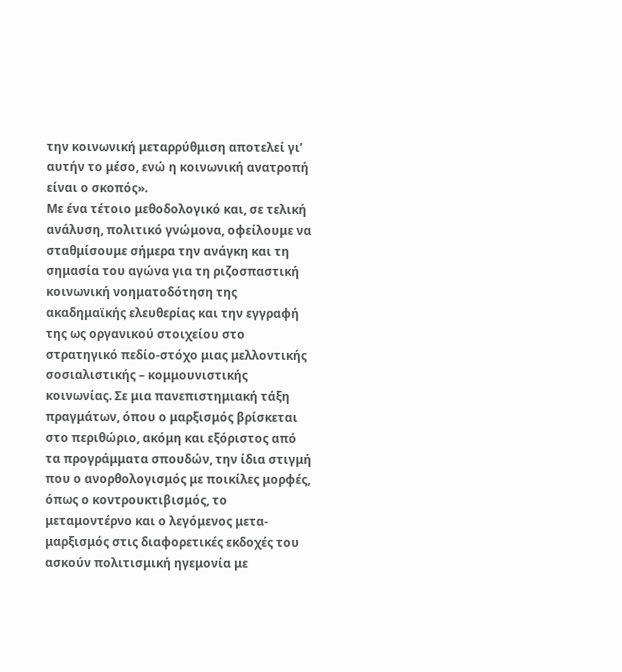την κοινωνική μεταρρύθμιση αποτελεί γι’ αυτήν το μέσο, ενώ η κοινωνική ανατροπή είναι ο σκοπός».
Με ένα τέτοιο μεθοδολογικό και, σε τελική ανάλυση, πολιτικό γνώμονα, οφείλουμε να σταθμίσουμε σήμερα την ανάγκη και τη σημασία του αγώνα για τη ριζοσπαστική κοινωνική νοηματοδότηση της ακαδημαϊκής ελευθερίας και την εγγραφή της ως οργανικού στοιχείου στο στρατηγικό πεδίο-στόχο μιας μελλοντικής σοσιαλιστικής – κομμουνιστικής κοινωνίας. Σε μια πανεπιστημιακή τάξη πραγμάτων, όπου ο μαρξισμός βρίσκεται στο περιθώριο, ακόμη και εξόριστος από τα προγράμματα σπουδών, την ίδια στιγμή που ο ανορθολογισμός με ποικίλες μορφές, όπως ο κοντρουκτιβισμός, το μεταμοντέρνο και ο λεγόμενος μετα-μαρξισμός στις διαφορετικές εκδοχές του ασκούν πολιτισμική ηγεμονία με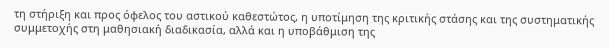τη στήριξη και προς όφελος του αστικού καθεστώτος, η υποτίμηση της κριτικής στάσης και της συστηματικής συμμετοχής στη μαθησιακή διαδικασία, αλλά και η υποβάθμιση της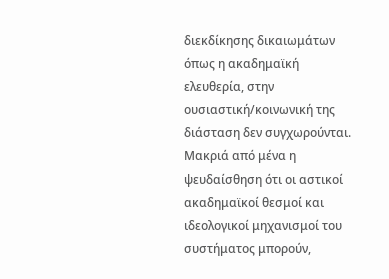διεκδίκησης δικαιωμάτων όπως η ακαδημαϊκή ελευθερία, στην ουσιαστική/κοινωνική της διάσταση δεν συγχωρούνται.
Μακριά από μένα η ψευδαίσθηση ότι οι αστικοί ακαδημαϊκοί θεσμοί και ιδεολογικοί μηχανισμοί του συστήματος μπορούν,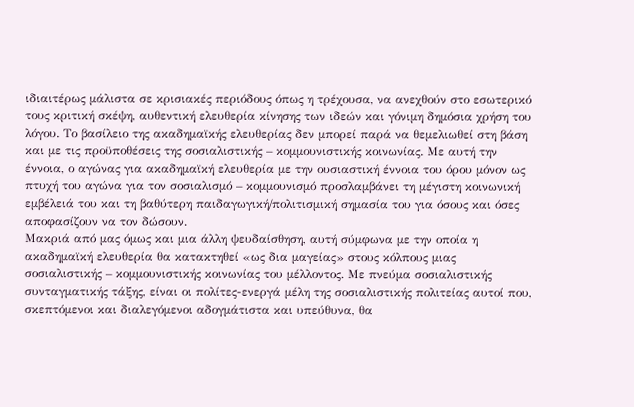ιδιαιτέρως μάλιστα σε κρισιακές περιόδους όπως η τρέχουσα, να ανεχθούν στο εσωτερικό τους κριτική σκέψη, αυθεντική ελευθερία κίνησης των ιδεών και γόνιμη δημόσια χρήση του λόγου. Το βασίλειο της ακαδημαϊκής ελευθερίας δεν μπορεί παρά να θεμελιωθεί στη βάση και με τις προϋποθέσεις της σοσιαλιστικής – κομμουνιστικής κοινωνίας. Με αυτή την έννοια, ο αγώνας για ακαδημαϊκή ελευθερία με την ουσιαστική έννοια του όρου μόνον ως πτυχή του αγώνα για τον σοσιαλισμό – κομμουνισμό προσλαμβάνει τη μέγιστη κοινωνική εμβέλειά του και τη βαθύτερη παιδαγωγική/πολιτισμική σημασία του για όσους και όσες αποφασίζουν να τον δώσουν.
Μακριά από μας όμως και μια άλλη ψευδαίσθηση, αυτή σύμφωνα με την οποία η ακαδημαϊκή ελευθερία θα κατακτηθεί «ως δια μαγείας» στους κόλπους μιας σοσιαλιστικής – κομμουνιστικής κοινωνίας του μέλλοντος. Με πνεύμα σοσιαλιστικής συνταγματικής τάξης, είναι οι πολίτες-ενεργά μέλη της σοσιαλιστικής πολιτείας αυτοί που, σκεπτόμενοι και διαλεγόμενοι αδογμάτιστα και υπεύθυνα, θα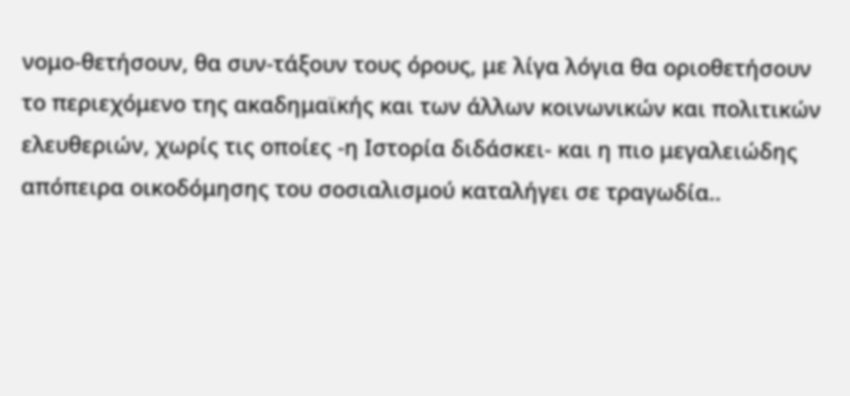νομο-θετήσουν, θα συν-τάξουν τους όρους, με λίγα λόγια θα οριοθετήσουν το περιεχόμενο της ακαδημαϊκής και των άλλων κοινωνικών και πολιτικών ελευθεριών, χωρίς τις οποίες -η Ιστορία διδάσκει- και η πιο μεγαλειώδης απόπειρα οικοδόμησης του σοσιαλισμού καταλήγει σε τραγωδία..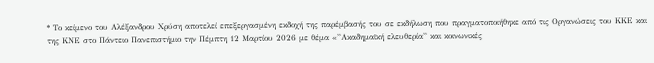* Το κείμενο του Αλέξανδρου Χρύση αποτελεί επεξεργασμένη εκδοχή της παρέμβασής του σε εκδήλωση που πραγματοποιήθηκε από τις Οργανώσεις του ΚΚΕ και της ΚΝΕ στο Πάντειο Πανεπιστήμιο την Πέμπτη 12 Μαρτίου 2026 με θέμα «”Ακαδημαϊκή ελευθερία” και κοινωνικές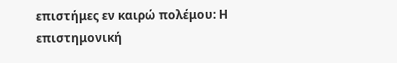επιστήμες εν καιρώ πολέμου: Η επιστημονική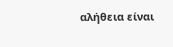αλήθεια είναι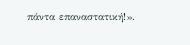πάντα επαναστατική!».